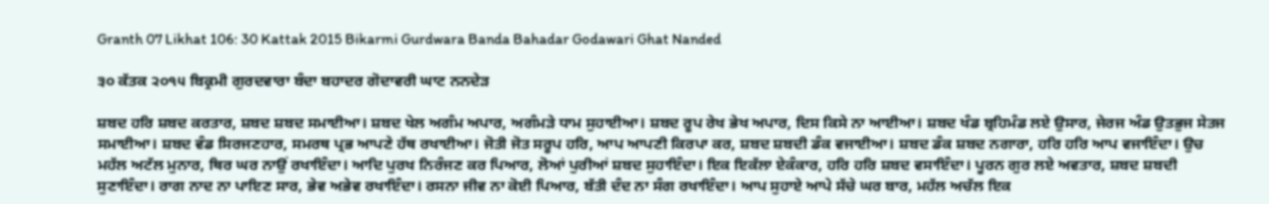Granth 07 Likhat 106: 30 Kattak 2015 Bikarmi Gurdwara Banda Bahadar Godawari Ghat Nanded

੩੦ ਕੱਤਕ ੨੦੧੫ ਬਿਕ੍ਰਮੀ ਗੁਰਦਵਾਰਾ ਬੰਦਾ ਬਹਾਦਰ ਗੋਦਾਵਰੀ ਘਾਟ ਨਨਦੇੜ

ਸ਼ਬਦ ਹਰਿ ਸ਼ਬਦ ਕਰਤਾਰ, ਸ਼ਬਦ ਸ਼ਬਦ ਸਮਾਈਆ। ਸ਼ਬਦ ਖੇਲ ਅਗੰਮ ਅਪਾਰ, ਅਗੰਮੜੇ ਧਾਮ ਸੁਹਾਈਆ। ਸ਼ਬਦ ਰੂਪ ਰੇਖ ਭੇਖ ਅਪਾਰ, ਦਿਸ ਕਿਸੇ ਨਾ ਆਈਆ। ਸ਼ਬਦ ਖੰਡ ਬ੍ਰਹਿਮੰਡ ਲਏ ਉਸਾਰ, ਜੇਰਜ ਅੰਡ ਉਤਭੁਜ ਸੇਤਜ ਸਮਾਈਆ। ਸ਼ਬਦ ਵੰਡ ਸਿਰਜਣਹਾਰ, ਸਮਰਥ ਪ੍ਰਭ ਆਪਣੇ ਹੱਥ ਰਖਾਈਆ। ਜੋਤੀ ਜੋਤ ਸਰੂਪ ਹਰਿ, ਆਪ ਆਪਣੀ ਕਿਰਪਾ ਕਰ, ਸ਼ਬਦ ਸ਼ਬਦੀ ਡੰਕ ਵਜਾਈਆ। ਸ਼ਬਦ ਡੰਕ ਸ਼ਬਦ ਨਗਾਰਾ, ਹਰਿ ਹਰਿ ਆਪ ਵਜਾਇੰਦਾ। ਉਚ ਮਹੱਲ ਅਟੱਲ ਮੁਨਾਰ, ਥਿਰ ਘਰ ਨਾਉਂ ਰਖਾਇੰਦਾ। ਆਦਿ ਪੁਰਖ ਨਿਰੰਜਣ ਕਰ ਪਿਆਰ, ਲੋਆਂ ਪੁਰੀਆਂ ਸ਼ਬਦ ਸੁਹਾਇੰਦਾ। ਇਕ ਇਕੱਲਾ ਏਕੰਕਾਰ, ਹਰਿ ਹਰਿ ਸ਼ਬਦ ਵਸਾਇੰਦਾ। ਪੂਰਨ ਗੁਰ ਲਏ ਅਵਤਾਰ, ਸ਼ਬਦ ਸ਼ਬਦੀ ਸੁਣਾਇੰਦਾ। ਰਾਗ ਨਾਦ ਨਾ ਪਾਇਣ ਸਾਰ, ਭੇਵ ਅਭੇਵ ਰਖਾਇੰਦਾ। ਰਸਨਾ ਜੀਵ ਨਾ ਕੋਈ ਪਿਆਰ, ਬੱਤੀ ਦੰਦ ਨਾ ਸੰਗ ਰਖਾਇੰਦਾ। ਆਪ ਸੁਹਾਏ ਆਪੇ ਸੱਚੇ ਘਰ ਬਾਰ, ਮਹੱਲ ਅਚੱਲ ਇਕ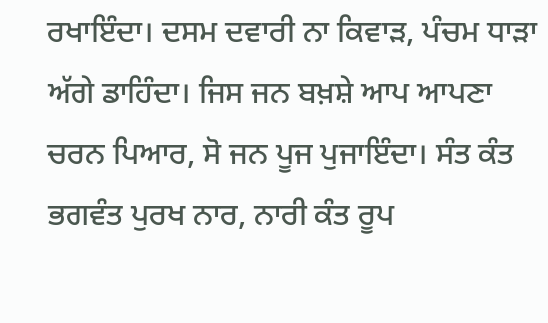ਰਖਾਇੰਦਾ। ਦਸਮ ਦਵਾਰੀ ਨਾ ਕਿਵਾੜ, ਪੰਚਮ ਧਾੜਾ ਅੱਗੇ ਡਾਹਿੰਦਾ। ਜਿਸ ਜਨ ਬਖ਼ਸ਼ੇ ਆਪ ਆਪਣਾ ਚਰਨ ਪਿਆਰ, ਸੋ ਜਨ ਪੂਜ ਪੁਜਾਇੰਦਾ। ਸੰਤ ਕੰਤ ਭਗਵੰਤ ਪੁਰਖ ਨਾਰ, ਨਾਰੀ ਕੰਤ ਰੂਪ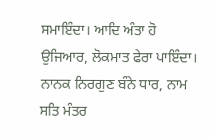ਸਮਾਇੰਦਾ। ਆਦਿ ਅੰਤਾ ਹੋ ਉਜਿਆਰ, ਲੋਕਮਾਤ ਫੇਰਾ ਪਾਇੰਦਾ। ਨਾਨਕ ਨਿਰਗੁਣ ਬੰਨੇ ਧਾਰ, ਨਾਮ ਸਤਿ ਮੰਤਰ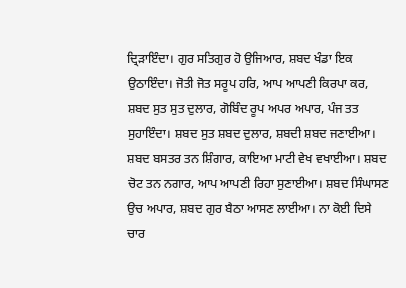ਦ੍ਰਿੜਾਇੰਦਾ। ਗੁਰ ਸਤਿਗੁਰ ਹੋ ਉਜਿਆਰ, ਸ਼ਬਦ ਖੰਡਾ ਇਕ ਉਠਾਇੰਦਾ। ਜੋਤੀ ਜੋਤ ਸਰੂਪ ਹਰਿ, ਆਪ ਆਪਣੀ ਕਿਰਪਾ ਕਰ, ਸ਼ਬਦ ਸੁਤ ਸੁਤ ਦੁਲਾਰ, ਗੋਬਿੰਦ ਰੂਪ ਅਪਰ ਅਪਾਰ, ਪੰਜ ਤਤ ਸੁਹਾਇੰਦਾ। ਸ਼ਬਦ ਸੁਤ ਸ਼ਬਦ ਦੁਲਾਰ, ਸ਼ਬਦੀ ਸ਼ਬਦ ਜਣਾਈਆ। ਸ਼ਬਦ ਬਸਤਰ ਤਨ ਸ਼ਿੰਗਾਰ, ਕਾਇਆ ਮਾਟੀ ਵੇਖ ਵਖਾਈਆ। ਸ਼ਬਦ ਚੋਟ ਤਨ ਨਗਾਰ, ਆਪ ਆਪਣੀ ਰਿਹਾ ਸੁਣਾਈਆ। ਸ਼ਬਦ ਸਿੰਘਾਸਣ ਉਚ ਅਪਾਰ, ਸ਼ਬਦ ਗੁਰ ਬੈਠਾ ਆਸਣ ਲਾਈਆ। ਨਾ ਕੋਈ ਦਿਸੇ ਚਾਰ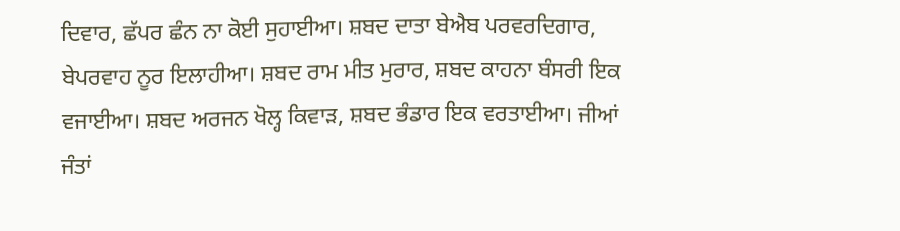ਦਿਵਾਰ, ਛੱਪਰ ਛੰਨ ਨਾ ਕੋਈ ਸੁਹਾਈਆ। ਸ਼ਬਦ ਦਾਤਾ ਬੇਐਬ ਪਰਵਰਦਿਗਾਰ, ਬੇਪਰਵਾਹ ਨੂਰ ਇਲਾਹੀਆ। ਸ਼ਬਦ ਰਾਮ ਮੀਤ ਮੁਰਾਰ, ਸ਼ਬਦ ਕਾਹਨਾ ਬੰਸਰੀ ਇਕ ਵਜਾਈਆ। ਸ਼ਬਦ ਅਰਜਨ ਖੋਲ੍ਹ ਕਿਵਾੜ, ਸ਼ਬਦ ਭੰਡਾਰ ਇਕ ਵਰਤਾਈਆ। ਜੀਆਂ ਜੰਤਾਂ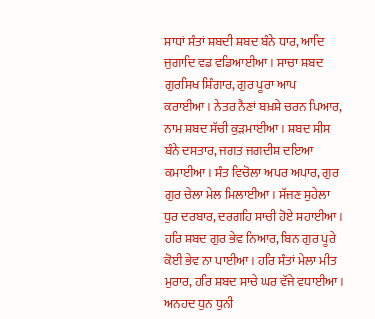ਸਾਧਾਂ ਸੰਤਾਂ ਸ਼ਬਦੀ ਸ਼ਬਦ ਬੰਨੇ ਧਾਰ, ਆਦਿ ਜੁਗਾਦਿ ਵਡ ਵਡਿਆਈਆ। ਸਾਚਾ ਸ਼ਬਦ ਗੁਰਸਿਖ ਸ਼ਿੰਗਾਰ, ਗੁਰ ਪੂਰਾ ਆਪ ਕਰਾਈਆ। ਨੇਤਰ ਨੈਣਾਂ ਬਖ਼ਸ਼ੇ ਚਰਨ ਪਿਆਰ, ਨਾਮ ਸ਼ਬਦ ਸੱਚੀ ਕੁੜਮਾਈਆ। ਸ਼ਬਦ ਸੀਸ ਬੰਨੇ ਦਸਤਾਰ, ਜਗਤ ਜਗਦੀਸ਼ ਦਇਆ ਕਮਾਈਆ। ਸੰਤ ਵਿਚੋਲਾ ਅਪਰ ਅਪਾਰ, ਗੁਰ ਗੁਰ ਚੇਲਾ ਮੇਲ ਮਿਲਾਈਆ। ਸੱਜਣ ਸੁਹੇਲਾ ਧੁਰ ਦਰਬਾਰ, ਦਰਗਹਿ ਸਾਚੀ ਹੋਏ ਸਹਾਈਆ। ਹਰਿ ਸ਼ਬਦ ਗੁਰ ਭੇਵ ਨਿਆਰ, ਬਿਨ ਗੁਰ ਪੂਰੇ ਕੋਈ ਭੇਵ ਨਾ ਪਾਈਆ। ਹਰਿ ਸੰਤਾਂ ਮੇਲਾ ਮੀਤ ਮੁਰਾਰ, ਹਰਿ ਸ਼ਬਦ ਸਾਚੇ ਘਰ ਵੱਜੇ ਵਧਾਈਆ। ਅਨਹਦ ਧੁਨ ਧੁਨੀ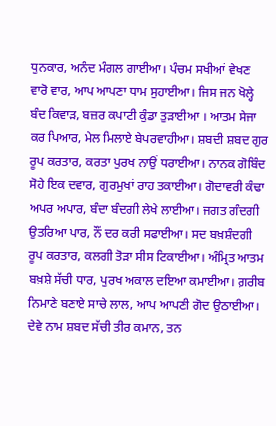ਧੁਨਕਾਰ, ਅਨੰਦ ਮੰਗਲ ਗਾਈਆ। ਪੰਚਮ ਸਖੀਆਂ ਵੇਖਣ ਵਾਰੋ ਵਾਰ, ਆਪ ਆਪਣਾ ਧਾਮ ਸੁਹਾਈਆ। ਜਿਸ ਜਨ ਖੋਲ੍ਹੇ ਬੰਦ ਕਿਵਾੜ, ਬਜ਼ਰ ਕਪਾਟੀ ਕੁੰਡਾ ਤੁੜਾਈਆ । ਆਤਮ ਸੇਜਾ ਕਰ ਪਿਆਰ, ਮੇਲ ਮਿਲਾਏ ਬੇਪਰਵਾਹੀਆ। ਸ਼ਬਦੀ ਸ਼ਬਦ ਗੁਰ ਰੂਪ ਕਰਤਾਰ, ਕਰਤਾ ਪੁਰਖ ਨਾਉਂ ਧਰਾਈਆ। ਨਾਨਕ ਗੋਬਿੰਦ ਸੋਹੇ ਇਕ ਦਵਾਰ, ਗੁਰਮੁਖਾਂ ਰਾਹ ਤਕਾਈਆ। ਗੋਦਾਵਰੀ ਕੰਢਾ ਅਪਰ ਅਪਾਰ, ਬੰਦਾ ਬੰਦਗੀ ਲੇਖੇ ਲਾਈਆ। ਜਗਤ ਗੰਦਗੀ ਉਤਰਿਆ ਪਾਰ, ਨੌਂ ਦਰ ਕਰੀ ਸਫਾਈਆ। ਸਦ ਬਖ਼ਸ਼ੰਦਗੀ ਰੂਪ ਕਰਤਾਰ, ਕਲਗੀ ਤੋੜਾ ਸੀਸ ਟਿਕਾਈਆ। ਅੰਮ੍ਰਿਤ ਆਤਮ ਬਖ਼ਸ਼ੇ ਸੱਚੀ ਧਾਰ, ਪੁਰਖ ਅਕਾਲ ਦਇਆ ਕਮਾਈਆ। ਗ਼ਰੀਬ ਨਿਮਾਣੇ ਬਣਾਏ ਸਾਚੇ ਲਾਲ, ਆਪ ਆਪਣੀ ਗੋਦ ਉਠਾਈਆ। ਦੇਵੇ ਨਾਮ ਸ਼ਬਦ ਸੱਚੀ ਤੀਰ ਕਮਾਨ, ਤਨ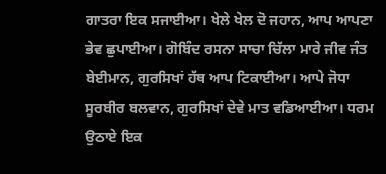ਗਾਤਰਾ ਇਕ ਸਜਾਈਆ। ਖੇਲੇ ਖੇਲ ਦੋ ਜਹਾਨ, ਆਪ ਆਪਣਾ ਭੇਵ ਛੁਪਾਈਆ। ਗੋਬਿੰਦ ਰਸਨਾ ਸਾਚਾ ਚਿੱਲਾ ਮਾਰੇ ਜੀਵ ਜੰਤ ਬੇਈਮਾਨ, ਗੁਰਸਿਖਾਂ ਹੱਥ ਆਪ ਟਿਕਾਈਆ। ਆਪੇ ਜੋਧਾ ਸੂਰਬੀਰ ਬਲਵਾਨ, ਗੁਰਸਿਖਾਂ ਦੇਵੇ ਮਾਤ ਵਡਿਆਈਆ। ਧਰਮ ਉਠਾਏ ਇਕ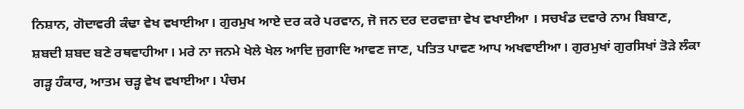ਨਿਸ਼ਾਨ, ਗੋਦਾਵਰੀ ਕੰਢਾ ਵੇਖ ਵਖਾਈਆ। ਗੁਰਮੁਖ ਆਏ ਦਰ ਕਰੇ ਪਰਵਾਨ, ਜੋ ਜਨ ਦਰ ਦਰਵਾਜ਼ਾ ਵੇਖ ਵਖਾਈਆ । ਸਚਖੰਡ ਦਵਾਰੇ ਨਾਮ ਬਿਬਾਣ, ਸ਼ਬਦੀ ਸ਼ਬਦ ਬਣੇ ਰਥਵਾਹੀਆ। ਮਰੇ ਨਾ ਜਨਮੇ ਖੇਲੇ ਖੇਲ ਆਦਿ ਜੁਗਾਦਿ ਆਵਣ ਜਾਣ, ਪਤਿਤ ਪਾਵਣ ਆਪ ਅਖਵਾਈਆ। ਗੁਰਮੁਖਾਂ ਗੁਰਸਿਖਾਂ ਤੋੜੇ ਲੰਕਾ ਗੜ੍ਹ ਹੰਕਾਰ, ਆਤਮ ਚੜ੍ਹ ਵੇਖ ਵਖਾਈਆ। ਪੰਚਮ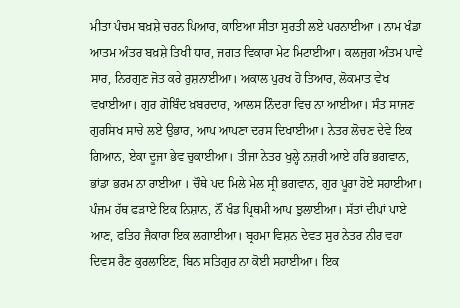ਮੀਤਾ ਪੰਚਮ ਬਖ਼ਸ਼ੇ ਚਰਨ ਪਿਆਰ, ਕਾਇਆ ਸੀਤਾ ਸੁਰਤੀ ਲਏ ਪਰਨਾਈਆ । ਨਾਮ ਖੰਡਾ ਆਤਮ ਅੰਤਰ ਬਖ਼ਸ਼ੇ ਤਿਖੀ ਧਾਰ, ਜਗਤ ਵਿਕਾਰਾ ਮੇਟ ਮਿਟਾਈਆ। ਕਲਜੁਗ ਅੰਤਮ ਪਾਵੇ ਸਾਰ, ਨਿਰਗੁਣ ਜੋਤ ਕਰੇ ਰੁਸ਼ਨਾਈਆ। ਅਕਾਲ ਪੁਰਖ ਹੋ ਤਿਆਰ, ਲੋਕਮਾਤ ਵੇਖ ਵਖਾਈਆ। ਗੁਰ ਗੋਬਿੰਦ ਖ਼ਬਰਦਾਰ, ਆਲਸ ਨਿੰਦਰਾ ਵਿਚ ਨਾ ਆਈਆ। ਸੰਤ ਸਾਜਣ ਗੁਰਸਿਖ ਸਾਚੇ ਲਏ ਉਭਾਰ, ਆਪ ਆਪਣਾ ਦਰਸ ਦਿਖਾਈਆ। ਨੇਤਰ ਲੋਚਣ ਦੇਵੇ ਇਕ ਗਿਆਨ, ਏਕਾ ਦੂਜਾ ਭੇਵ ਚੁਕਾਈਆ। ਤੀਜਾ ਨੇਤਰ ਖੁਲ੍ਹੇ ਨਜ਼ਰੀ ਆਏ ਹਰਿ ਭਗਵਾਨ, ਭਾਂਡਾ ਭਰਮ ਨਾ ਰਾਈਆ । ਚੌਥੇ ਪਦ ਮਿਲੇ ਮੇਲ ਸ੍ਰੀ ਭਗਵਾਨ, ਗੁਰ ਪੂਰਾ ਹੋਏ ਸਹਾਈਆ। ਪੰਜਮ ਹੱਥ ਫੜਾਏ ਇਕ ਨਿਸ਼ਾਨ, ਨੌਂ ਖੰਡ ਪ੍ਰਿਥਮੀ ਆਪ ਝੁਲਾਈਆ। ਸੱਤਾਂ ਦੀਪਾਂ ਪਾਏ ਆਣ, ਫਤਿਹ ਜੈਕਾਰਾ ਇਕ ਲਗਾਈਆ। ਬ੍ਰਹਮਾ ਵਿਸ਼ਨ ਦੇਵਤ ਸੁਰ ਨੇਤਰ ਨੀਰ ਵਹਾ ਦਿਵਸ ਰੈਣ ਕੁਰਲਾਇਣ, ਬਿਨ ਸਤਿਗੁਰ ਨਾ ਕੋਈ ਸਹਾਈਆ। ਇਕ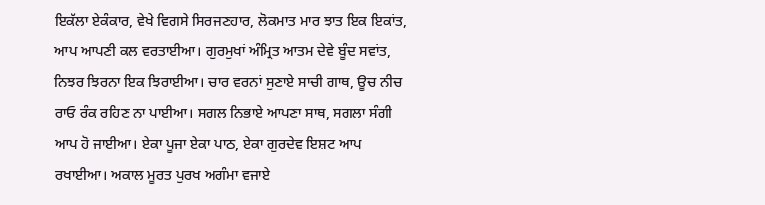ਇਕੱਲਾ ਏਕੰਕਾਰ, ਵੇਖੇ ਵਿਗਸੇ ਸਿਰਜਣਹਾਰ, ਲੋਕਮਾਤ ਮਾਰ ਝਾਤ ਇਕ ਇਕਾਂਤ, ਆਪ ਆਪਣੀ ਕਲ ਵਰਤਾਈਆ। ਗੁਰਮੁਖਾਂ ਅੰਮ੍ਰਿਤ ਆਤਮ ਦੇਵੇ ਬੂੰਦ ਸਵਾਂਤ, ਨਿਝਰ ਝਿਰਨਾ ਇਕ ਝਿਰਾਈਆ। ਚਾਰ ਵਰਨਾਂ ਸੁਣਾਏ ਸਾਚੀ ਗਾਥ, ਊਚ ਨੀਚ ਰਾਓ ਰੰਕ ਰਹਿਣ ਨਾ ਪਾਈਆ। ਸਗਲ ਨਿਭਾਏ ਆਪਣਾ ਸਾਥ, ਸਗਲਾ ਸੰਗੀ ਆਪ ਹੋ ਜਾਈਆ। ਏਕਾ ਪੂਜਾ ਏਕਾ ਪਾਠ, ਏਕਾ ਗੁਰਦੇਵ ਇਸ਼ਟ ਆਪ ਰਖਾਈਆ। ਅਕਾਲ ਮੂਰਤ ਪੁਰਖ ਅਗੰਮਾ ਵਜਾਏ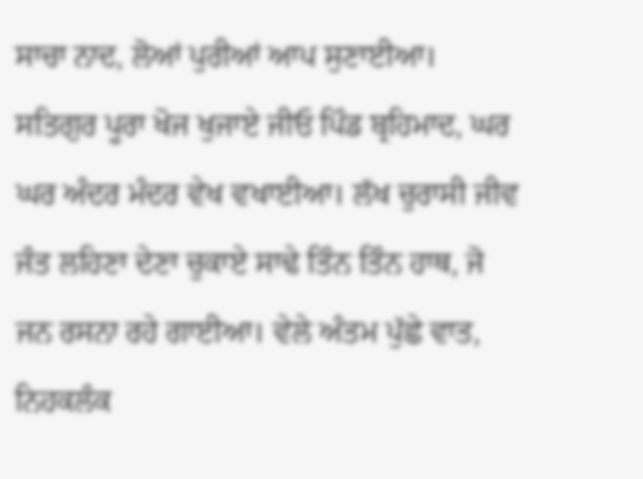ਸਾਚਾ ਨਾਦ, ਲੋਆਂ ਪੁਰੀਆਂ ਆਪ ਸੁਣਾਈਆ। ਸਤਿਗੁਰ ਪੂਰਾ ਖੋਜ ਖੁਜਾਏ ਜੀਓ ਪਿੰਡ ਬ੍ਰਹਿਮਾਦ, ਘਰ ਘਰ ਅੰਦਰ ਮੰਦਰ ਵੇਖ ਵਖਾਈਆ। ਲੱਖ ਚੁਰਾਸੀ ਜੀਵ ਜੰਤ ਲਹਿਣਾ ਦੇਣਾ ਚੁਕਾਏ ਸਾਢੇ ਤਿੰਨ ਤਿੰਨ ਹਾਥ, ਜੋ ਜਨ ਰਸਨਾ ਰਹੇ ਗਾਈਆ। ਵੇਲੇ ਅੰਤਮ ਪੁੱਛੇ ਵਾਤ, ਨਿਹਕਲੰਕ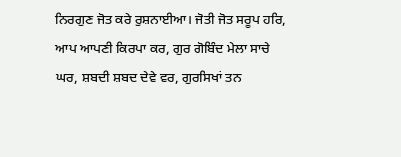ਨਿਰਗੁਣ ਜੋਤ ਕਰੇ ਰੁਸ਼ਨਾਈਆ। ਜੋਤੀ ਜੋਤ ਸਰੂਪ ਹਰਿ, ਆਪ ਆਪਣੀ ਕਿਰਪਾ ਕਰ, ਗੁਰ ਗੋਬਿੰਦ ਮੇਲਾ ਸਾਚੇ ਘਰ, ਸ਼ਬਦੀ ਸ਼ਬਦ ਦੇਵੇ ਵਰ, ਗੁਰਸਿਖਾਂ ਤਨ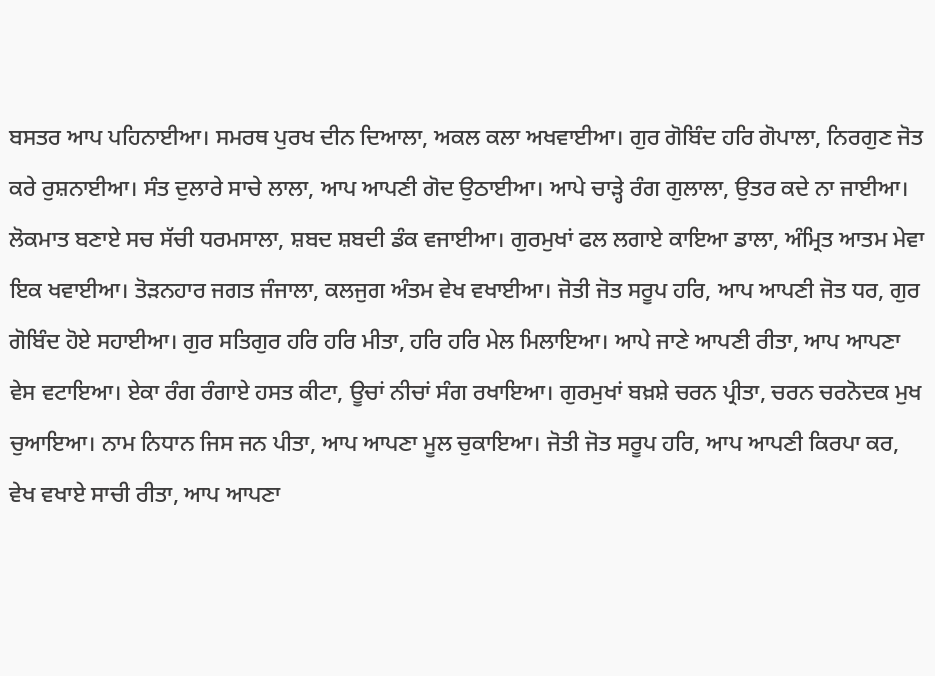ਬਸਤਰ ਆਪ ਪਹਿਨਾਈਆ। ਸਮਰਥ ਪੁਰਖ ਦੀਨ ਦਿਆਲਾ, ਅਕਲ ਕਲਾ ਅਖਵਾਈਆ। ਗੁਰ ਗੋਬਿੰਦ ਹਰਿ ਗੋਪਾਲਾ, ਨਿਰਗੁਣ ਜੋਤ ਕਰੇ ਰੁਸ਼ਨਾਈਆ। ਸੰਤ ਦੁਲਾਰੇ ਸਾਚੇ ਲਾਲਾ, ਆਪ ਆਪਣੀ ਗੋਦ ਉਠਾਈਆ। ਆਪੇ ਚਾੜ੍ਹੇ ਰੰਗ ਗੁਲਾਲਾ, ਉਤਰ ਕਦੇ ਨਾ ਜਾਈਆ। ਲੋਕਮਾਤ ਬਣਾਏ ਸਚ ਸੱਚੀ ਧਰਮਸਾਲਾ, ਸ਼ਬਦ ਸ਼ਬਦੀ ਡੰਕ ਵਜਾਈਆ। ਗੁਰਮੁਖਾਂ ਫਲ ਲਗਾਏ ਕਾਇਆ ਡਾਲਾ, ਅੰਮ੍ਰਿਤ ਆਤਮ ਮੇਵਾ ਇਕ ਖਵਾਈਆ। ਤੋੜਨਹਾਰ ਜਗਤ ਜੰਜਾਲਾ, ਕਲਜੁਗ ਅੰਤਮ ਵੇਖ ਵਖਾਈਆ। ਜੋਤੀ ਜੋਤ ਸਰੂਪ ਹਰਿ, ਆਪ ਆਪਣੀ ਜੋਤ ਧਰ, ਗੁਰ ਗੋਬਿੰਦ ਹੋਏ ਸਹਾਈਆ। ਗੁਰ ਸਤਿਗੁਰ ਹਰਿ ਹਰਿ ਮੀਤਾ, ਹਰਿ ਹਰਿ ਮੇਲ ਮਿਲਾਇਆ। ਆਪੇ ਜਾਣੇ ਆਪਣੀ ਰੀਤਾ, ਆਪ ਆਪਣਾ ਵੇਸ ਵਟਾਇਆ। ਏਕਾ ਰੰਗ ਰੰਗਾਏ ਹਸਤ ਕੀਟਾ, ਊਚਾਂ ਨੀਚਾਂ ਸੰਗ ਰਖਾਇਆ। ਗੁਰਮੁਖਾਂ ਬਖ਼ਸ਼ੇ ਚਰਨ ਪ੍ਰੀਤਾ, ਚਰਨ ਚਰਨੋਦਕ ਮੁਖ ਚੁਆਇਆ। ਨਾਮ ਨਿਧਾਨ ਜਿਸ ਜਨ ਪੀਤਾ, ਆਪ ਆਪਣਾ ਮੂਲ ਚੁਕਾਇਆ। ਜੋਤੀ ਜੋਤ ਸਰੂਪ ਹਰਿ, ਆਪ ਆਪਣੀ ਕਿਰਪਾ ਕਰ, ਵੇਖ ਵਖਾਏ ਸਾਚੀ ਰੀਤਾ, ਆਪ ਆਪਣਾ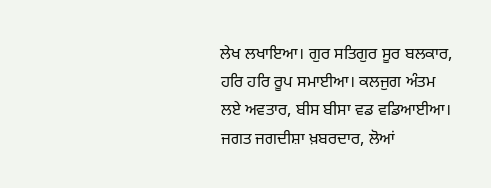ਲੇਖ ਲਖਾਇਆ। ਗੁਰ ਸਤਿਗੁਰ ਸੂਰ ਬਲਕਾਰ, ਹਰਿ ਹਰਿ ਰੂਪ ਸਮਾਈਆ। ਕਲਜੁਗ ਅੰਤਮ ਲਏ ਅਵਤਾਰ, ਬੀਸ ਬੀਸਾ ਵਡ ਵਡਿਆਈਆ। ਜਗਤ ਜਗਦੀਸ਼ਾ ਖ਼ਬਰਦਾਰ, ਲੋਆਂ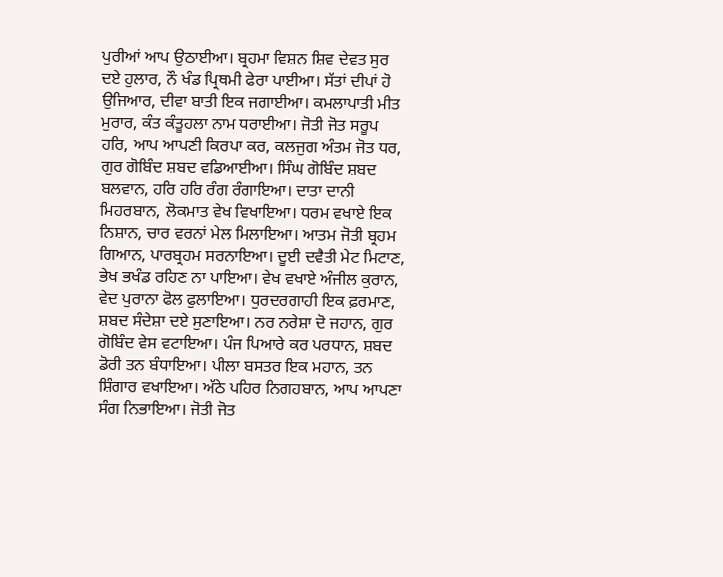ਪੁਰੀਆਂ ਆਪ ਉਠਾਈਆ। ਬ੍ਰਹਮਾ ਵਿਸ਼ਨ ਸ਼ਿਵ ਦੇਵਤ ਸੁਰ ਦਏ ਹੁਲਾਰ, ਨੌ ਖੰਡ ਪ੍ਰਿਥਮੀ ਫੇਰਾ ਪਾਈਆ। ਸੱਤਾਂ ਦੀਪਾਂ ਹੋ ਉਜਿਆਰ, ਦੀਵਾ ਬਾਤੀ ਇਕ ਜਗਾਈਆ। ਕਮਲਾਪਾਤੀ ਮੀਤ ਮੁਰਾਰ, ਕੰਤ ਕੰਤੂਹਲਾ ਨਾਮ ਧਰਾਈਆ। ਜੋਤੀ ਜੋਤ ਸਰੂਪ ਹਰਿ, ਆਪ ਆਪਣੀ ਕਿਰਪਾ ਕਰ, ਕਲਜੁਗ ਅੰਤਮ ਜੋਤ ਧਰ, ਗੁਰ ਗੋਬਿੰਦ ਸ਼ਬਦ ਵਡਿਆਈਆ। ਸਿੰਘ ਗੋਬਿੰਦ ਸ਼ਬਦ ਬਲਵਾਨ, ਹਰਿ ਹਰਿ ਰੰਗ ਰੰਗਾਇਆ। ਦਾਤਾ ਦਾਨੀ ਮਿਹਰਬਾਨ, ਲੋਕਮਾਤ ਵੇਖ ਵਿਖਾਇਆ। ਧਰਮ ਵਖਾਏ ਇਕ ਨਿਸ਼ਾਨ, ਚਾਰ ਵਰਨਾਂ ਮੇਲ ਮਿਲਾਇਆ। ਆਤਮ ਜੋਤੀ ਬ੍ਰਹਮ ਗਿਆਨ, ਪਾਰਬ੍ਰਹਮ ਸਰਨਾਇਆ। ਦੂਈ ਦਵੈਤੀ ਮੇਟ ਮਿਟਾਣ, ਭੇਖ ਭਖੰਡ ਰਹਿਣ ਨਾ ਪਾਇਆ। ਵੇਖ ਵਖਾਏ ਅੰਜੀਲ ਕੁਰਾਨ, ਵੇਦ ਪੁਰਾਨਾ ਫੋਲ ਫੁਲਾਇਆ। ਧੁਰਦਰਗਾਹੀ ਇਕ ਫ਼ਰਮਾਣ, ਸ਼ਬਦ ਸੰਦੇਸ਼ਾ ਦਏ ਸੁਣਾਇਆ। ਨਰ ਨਰੇਸ਼ਾ ਦੋ ਜਹਾਨ, ਗੁਰ ਗੋਬਿੰਦ ਵੇਸ ਵਟਾਇਆ। ਪੰਜ ਪਿਆਰੇ ਕਰ ਪਰਧਾਨ, ਸ਼ਬਦ ਡੋਰੀ ਤਨ ਬੰਧਾਇਆ। ਪੀਲਾ ਬਸਤਰ ਇਕ ਮਹਾਨ, ਤਨ ਸ਼ਿੰਗਾਰ ਵਖਾਇਆ। ਅੱਠੇ ਪਹਿਰ ਨਿਗਹਬਾਨ, ਆਪ ਆਪਣਾ ਸੰਗ ਨਿਭਾਇਆ। ਜੋਤੀ ਜੋਤ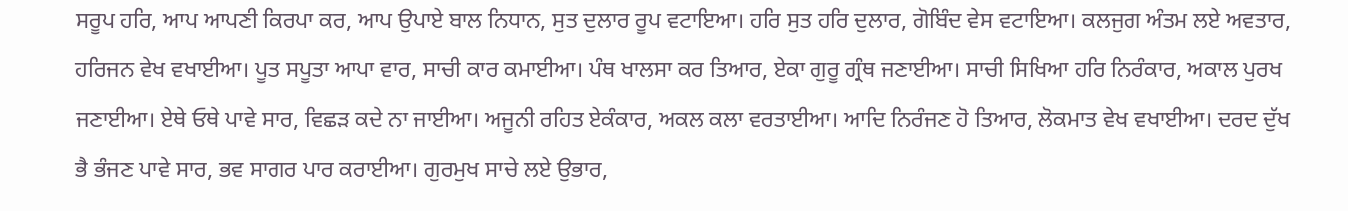ਸਰੂਪ ਹਰਿ, ਆਪ ਆਪਣੀ ਕਿਰਪਾ ਕਰ, ਆਪ ਉਪਾਏ ਬਾਲ ਨਿਧਾਨ, ਸੁਤ ਦੁਲਾਰ ਰੂਪ ਵਟਾਇਆ। ਹਰਿ ਸੁਤ ਹਰਿ ਦੁਲਾਰ, ਗੋਬਿੰਦ ਵੇਸ ਵਟਾਇਆ। ਕਲਜੁਗ ਅੰਤਮ ਲਏ ਅਵਤਾਰ, ਹਰਿਜਨ ਵੇਖ ਵਖਾਈਆ। ਪੂਤ ਸਪੂਤਾ ਆਪਾ ਵਾਰ, ਸਾਚੀ ਕਾਰ ਕਮਾਈਆ। ਪੰਥ ਖਾਲਸਾ ਕਰ ਤਿਆਰ, ਏਕਾ ਗੁਰੂ ਗ੍ਰੰਥ ਜਣਾਈਆ। ਸਾਚੀ ਸਿਖਿਆ ਹਰਿ ਨਿਰੰਕਾਰ, ਅਕਾਲ ਪੁਰਖ ਜਣਾਈਆ। ਏਥੇ ਓਥੇ ਪਾਵੇ ਸਾਰ, ਵਿਛੜ ਕਦੇ ਨਾ ਜਾਈਆ। ਅਜੂਨੀ ਰਹਿਤ ਏਕੰਕਾਰ, ਅਕਲ ਕਲਾ ਵਰਤਾਈਆ। ਆਦਿ ਨਿਰੰਜਣ ਹੋ ਤਿਆਰ, ਲੋਕਮਾਤ ਵੇਖ ਵਖਾਈਆ। ਦਰਦ ਦੁੱਖ ਭੈ ਭੰਜਣ ਪਾਵੇ ਸਾਰ, ਭਵ ਸਾਗਰ ਪਾਰ ਕਰਾਈਆ। ਗੁਰਮੁਖ ਸਾਚੇ ਲਏ ਉਭਾਰ,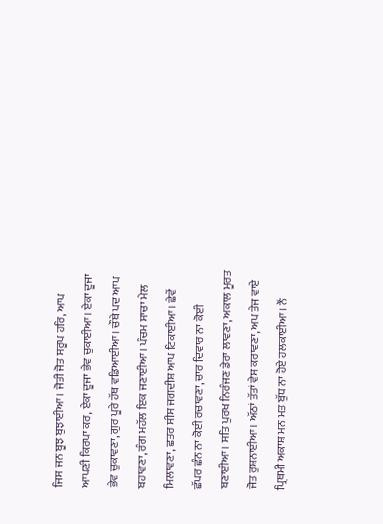ਜਿਸ ਜਨ ਬੂਝ ਬੁਝਾਈਆ। ਜੋਤੀ ਜੋਤ ਸਰੂਪ ਹਰਿ, ਆਪ ਆਪਣੀ ਕਿਰਪਾ ਕਰ, ਏਕਾ ਦੂਜਾ ਭੇਵ ਚੁਕਾਈਆ। ਏਕਾ ਦੂਜਾ ਭੇਵ ਚੁਕਾਵਣਾ, ਗੁਰ ਪੂਰੇ ਹੱਥ ਵਡਿਆਈਆ। ਚੌਥੇ ਪਦ ਆਪ ਬਹਾਵਣਾ, ਰੰਗ ਮਹੱਲ ਇਕ ਜਣਾਈਆ। ਪੰਚਮ ਸਾਚਾ ਮੇਲ ਮਿਲਾਵਣਾ, ਛਤਰ ਸੀਸ ਜਗਦੀਸ਼ ਆਪ ਟਿਕਾਈਆ। ਛੇਵੇਂ ਛੱਪਰ ਛੰਨ ਨਾ ਕੋਈ ਰਚਾਵਣਾ, ਚਾਰ ਦਿਵਾਰ ਨਾ ਕੋਈ ਬਣਾਈਆ। ਸਤਿ ਪੁਰਖ ਨਿਰੰਜਣ ਡੇਰਾ ਲਾਵਣਾ, ਅਕਾਲ ਮੂਰਤ ਜੋਤ ਰੁਸ਼ਨਾਈਆ। ਅੱਠਾਂ ਤੱਤਾਂ ਵੇਸ ਕਰਾਵਣਾ, ਅਪ ਤੇਜ ਵਾਏ ਪ੍ਰਿਥਮੀ ਅਕਾਸ਼ ਮਨ ਮਤ ਬੁੱਧ ਨਾ ਹੋਏ ਹਲਕਾਈਆ। ਨੌਂ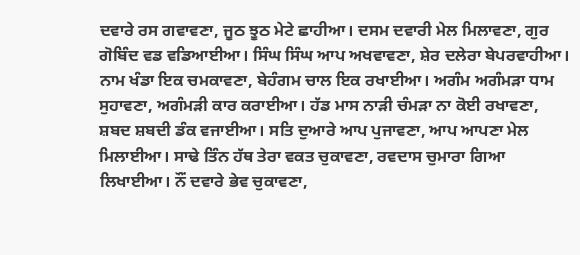ਦਵਾਰੇ ਰਸ ਗਵਾਵਣਾ, ਜੂਠ ਝੂਠ ਮੇਟੇ ਛਾਹੀਆ। ਦਸਮ ਦਵਾਰੀ ਮੇਲ ਮਿਲਾਵਣਾ, ਗੁਰ ਗੋਬਿੰਦ ਵਡ ਵਡਿਆਈਆ। ਸਿੰਘ ਸਿੰਘ ਆਪ ਅਖਵਾਵਣਾ, ਸ਼ੇਰ ਦਲੇਰਾ ਬੇਪਰਵਾਹੀਆ। ਨਾਮ ਖੰਡਾ ਇਕ ਚਮਕਾਵਣਾ, ਬੇਹੰਗਮ ਚਾਲ ਇਕ ਰਖਾਈਆ। ਅਗੰਮ ਅਗੰਮੜਾ ਧਾਮ ਸੁਹਾਵਣਾ, ਅਗੰਮੜੀ ਕਾਰ ਕਰਾਈਆ। ਹੱਡ ਮਾਸ ਨਾੜੀ ਚੰਮੜਾ ਨਾ ਕੋਈ ਰਖਾਵਣਾ, ਸ਼ਬਦ ਸ਼ਬਦੀ ਡੰਕ ਵਜਾਈਆ। ਸਤਿ ਦੁਆਰੇ ਆਪ ਪੁਜਾਵਣਾ, ਆਪ ਆਪਣਾ ਮੇਲ ਮਿਲਾਈਆ। ਸਾਢੇ ਤਿੰਨ ਹੱਥ ਤੇਰਾ ਵਕਤ ਚੁਕਾਵਣਾ, ਰਵਦਾਸ ਚੁਮਾਰਾ ਗਿਆ ਲਿਖਾਈਆ। ਨੌਂ ਦਵਾਰੇ ਭੇਵ ਚੁਕਾਵਣਾ,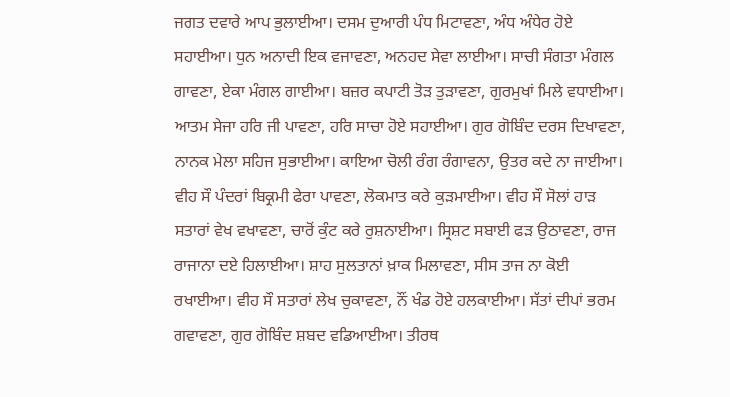ਜਗਤ ਦਵਾਰੇ ਆਪ ਭੁਲਾਈਆ। ਦਸਮ ਦੁਆਰੀ ਪੰਧ ਮਿਟਾਵਣਾ, ਅੰਧ ਅੰਧੇਰ ਹੋਏ ਸਹਾਈਆ। ਧੁਨ ਅਨਾਦੀ ਇਕ ਵਜਾਵਣਾ, ਅਨਹਦ ਸੇਵਾ ਲਾਈਆ। ਸਾਚੀ ਸੰਗਤਾ ਮੰਗਲ ਗਾਵਣਾ, ਏਕਾ ਮੰਗਲ ਗਾਈਆ। ਬਜ਼ਰ ਕਪਾਟੀ ਤੋੜ ਤੁੜਾਵਣਾ, ਗੁਰਮੁਖਾਂ ਮਿਲੇ ਵਧਾਈਆ। ਆਤਮ ਸੇਜਾ ਹਰਿ ਜੀ ਪਾਵਣਾ, ਹਰਿ ਸਾਚਾ ਹੋਏ ਸਹਾਈਆ। ਗੁਰ ਗੋਬਿੰਦ ਦਰਸ ਦਿਖਾਵਣਾ, ਨਾਨਕ ਮੇਲਾ ਸਹਿਜ ਸੁਭਾਈਆ। ਕਾਇਆ ਚੋਲੀ ਰੰਗ ਰੰਗਾਵਨਾ, ਉਤਰ ਕਦੇ ਨਾ ਜਾਈਆ। ਵੀਹ ਸੌ ਪੰਦਰਾਂ ਬਿਕ੍ਰਮੀ ਫੇਰਾ ਪਾਵਣਾ, ਲੋਕਮਾਤ ਕਰੇ ਕੁੜਮਾਈਆ। ਵੀਹ ਸੌ ਸੋਲਾਂ ਹਾੜ ਸਤਾਰਾਂ ਵੇਖ ਵਖਾਵਣਾ, ਚਾਰੋਂ ਕੁੰਟ ਕਰੇ ਰੁਸ਼ਨਾਈਆ। ਸ੍ਰਿਸ਼ਟ ਸਬਾਈ ਫੜ ਉਠਾਵਣਾ, ਰਾਜ ਰਾਜਾਨਾ ਦਏ ਹਿਲਾਈਆ। ਸ਼ਾਹ ਸੁਲਤਾਨਾਂ ਖ਼ਾਕ ਮਿਲਾਵਣਾ, ਸੀਸ ਤਾਜ ਨਾ ਕੋਈ ਰਖਾਈਆ। ਵੀਹ ਸੌ ਸਤਾਰਾਂ ਲੇਖ ਚੁਕਾਵਣਾ, ਨੌਂ ਖੰਡ ਹੋਏ ਹਲਕਾਈਆ। ਸੱਤਾਂ ਦੀਪਾਂ ਭਰਮ ਗਵਾਵਣਾ, ਗੁਰ ਗੋਬਿੰਦ ਸ਼ਬਦ ਵਡਿਆਈਆ। ਤੀਰਥ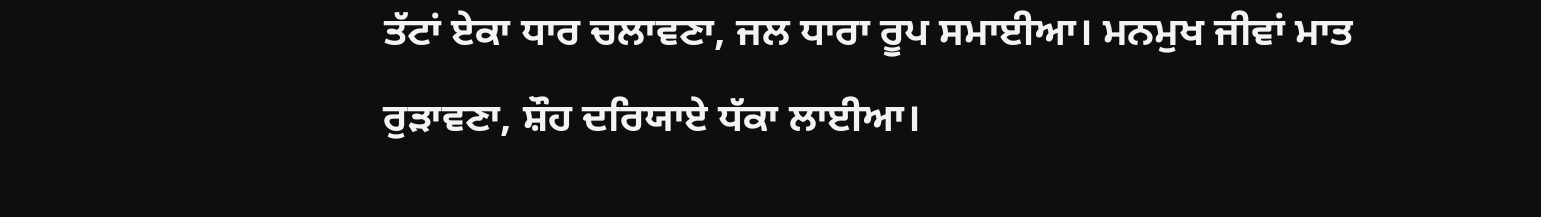ਤੱਟਾਂ ਏਕਾ ਧਾਰ ਚਲਾਵਣਾ, ਜਲ ਧਾਰਾ ਰੂਪ ਸਮਾਈਆ। ਮਨਮੁਖ ਜੀਵਾਂ ਮਾਤ ਰੁੜਾਵਣਾ, ਸ਼ੌਹ ਦਰਿਯਾਏ ਧੱਕਾ ਲਾਈਆ।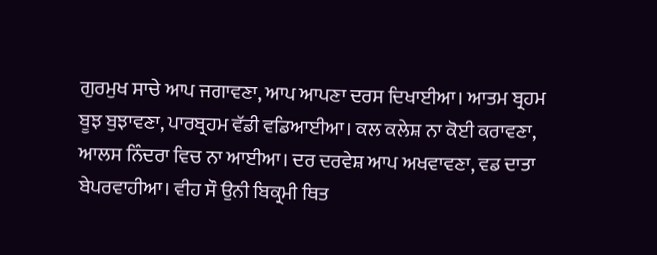ਗੁਰਮੁਖ ਸਾਚੇ ਆਪ ਜਗਾਵਣਾ, ਆਪ ਆਪਣਾ ਦਰਸ ਦਿਖਾਈਆ। ਆਤਮ ਬ੍ਰਹਮ ਬੂਝ ਬੁਝਾਵਣਾ, ਪਾਰਬ੍ਰਹਮ ਵੱਡੀ ਵਡਿਆਈਆ। ਕਲ ਕਲੇਸ਼ ਨਾ ਕੋਈ ਕਰਾਵਣਾ, ਆਲਸ ਨਿੰਦਰਾ ਵਿਚ ਨਾ ਆਈਆ। ਦਰ ਦਰਵੇਸ਼ ਆਪ ਅਖਵਾਵਣਾ, ਵਡ ਦਾਤਾ ਬੇਪਰਵਾਹੀਆ। ਵੀਹ ਸੌ ਉਨੀ ਬਿਕ੍ਰਮੀ ਥਿਤ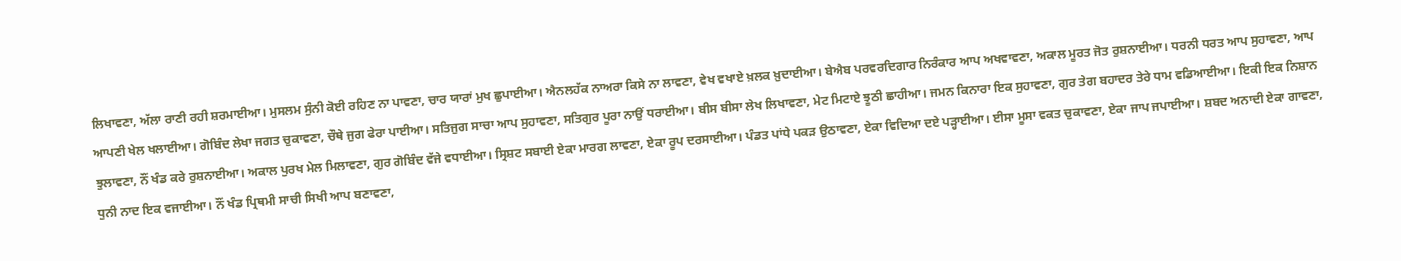ਲਿਖਾਵਣਾ, ਅੱਲਾ ਰਾਣੀ ਰਹੀ ਸ਼ਰਮਾਈਆ। ਮੁਸਲਮ ਸੁੰਨੀ ਕੋਈ ਰਹਿਣ ਨਾ ਪਾਵਣਾ, ਚਾਰ ਯਾਰਾਂ ਮੁਖ ਛੁਪਾਈਆ। ਐਨਲਹੱਕ ਨਾਅਰਾ ਕਿਸੇ ਨਾ ਲਾਵਣਾ, ਵੇਖ ਵਖਾਏ ਖ਼ਲਕ ਖ਼ੁਦਾਈਆ। ਬੇਐਬ ਪਰਵਰਦਿਗਾਰ ਨਿਰੰਕਾਰ ਆਪ ਅਖਵਾਵਣਾ, ਅਕਾਲ ਮੂਰਤ ਜੋਤ ਰੁਸ਼ਨਾਈਆ। ਧਰਨੀ ਧਰਤ ਆਪ ਸੁਹਾਵਣਾ, ਆਪ ਆਪਣੀ ਖੇਲ ਖਲਾਈਆ। ਗੋਬਿੰਦ ਲੇਖਾ ਜਗਤ ਚੁਕਾਵਣਾ, ਚੌਥੇ ਜੁਗ ਫੇਰਾ ਪਾਈਆ। ਸਤਿਜੁਗ ਸਾਚਾ ਆਪ ਸੁਹਾਵਣਾ, ਸਤਿਗੁਰ ਪੂਰਾ ਨਾਉਂ ਧਰਾਈਆ। ਬੀਸ ਬੀਸਾ ਲੇਖ ਲਿਖਾਵਣਾ, ਮੇਟ ਮਿਟਾਏ ਝੂਠੀ ਛਾਹੀਆ। ਜਮਨ ਕਿਨਾਰਾ ਇਕ ਸੁਹਾਵਣਾ, ਗੁਰ ਤੇਗ ਬਹਾਦਰ ਤੇਰੇ ਧਾਮ ਵਡਿਆਈਆ। ਇਕੀ ਇਕ ਨਿਸ਼ਾਨ ਝੁਲਾਵਣਾ, ਨੌਂ ਖੰਡ ਕਰੇ ਰੁਸ਼ਨਾਈਆ। ਅਕਾਲ ਪੁਰਖ ਮੇਲ ਮਿਲਾਵਣਾ, ਗੁਰ ਗੋਬਿੰਦ ਵੱਜੇ ਵਧਾਈਆ। ਸ੍ਰਿਸ਼ਟ ਸਬਾਈ ਏਕਾ ਮਾਰਗ ਲਾਵਣਾ, ਏਕਾ ਰੂਪ ਦਰਸਾਈਆ। ਪੰਡਤ ਪਾਂਧੇ ਪਕੜ ਉਠਾਵਣਾ, ਏਕਾ ਵਿਦਿਆ ਦਏ ਪੜ੍ਹਾਈਆ। ਈਸਾ ਮੂਸਾ ਵਕਤ ਚੁਕਾਵਣਾ, ਏਕਾ ਜਾਪ ਜਪਾਈਆ। ਸ਼ਬਦ ਅਨਾਦੀ ਏਕਾ ਗਾਵਣਾ, ਧੁਨੀ ਨਾਦ ਇਕ ਵਜਾਈਆ। ਨੌਂ ਖੰਡ ਪ੍ਰਿਥਮੀ ਸਾਚੀ ਸਿਖੀ ਆਪ ਬਣਾਵਣਾ,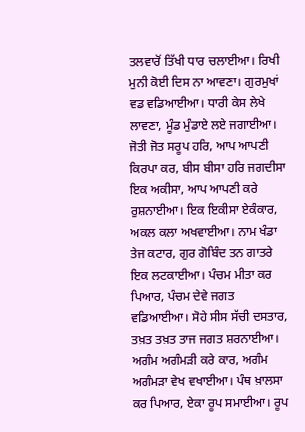ਤਲਵਾਰੋਂ ਤਿੱਖੀ ਧਾਰ ਚਲਾਈਆ। ਰਿਖੀ ਮੁਨੀ ਕੋਈ ਦਿਸ ਨਾ ਆਵਣਾ। ਗੁਰਮੁਖਾਂ ਵਡ ਵਡਿਆਈਆ। ਧਾਰੀ ਕੇਸ ਲੇਖੇ ਲਾਵਣਾ, ਮੂੰਡ ਮੁੰਡਾਏ ਲਏ ਜਗਾਈਆ। ਜੋਤੀ ਜੋਤ ਸਰੂਪ ਹਰਿ, ਆਪ ਆਪਣੀ ਕਿਰਪਾ ਕਰ, ਬੀਸ ਬੀਸਾ ਹਰਿ ਜਗਦੀਸਾ ਇਕ ਅਕੀਸਾ, ਆਪ ਆਪਣੀ ਕਰੇ ਰੁਸ਼ਨਾਈਆ। ਇਕ ਇਕੀਸਾ ਏਕੰਕਾਰ, ਅਕਲ ਕਲਾ ਅਖਵਾਈਆ। ਨਾਮ ਖੰਡਾ ਤੇਜ ਕਟਾਰ, ਗੁਰ ਗੋਬਿੰਦ ਤਨ ਗਾਤਰੇ ਇਕ ਲਟਕਾਈਆ। ਪੰਚਮ ਮੀਤਾ ਕਰ ਪਿਆਰ, ਪੰਚਮ ਦੇਵੇ ਜਗਤ ਵਡਿਆਈਆ। ਸੋਹੇ ਸੀਸ ਸੱਚੀ ਦਸਤਾਰ, ਤਖ਼ਤ ਤਖ਼ਤ ਤਾਜ ਜਗਤ ਸ਼ਰਨਾਈਆ। ਅਗੰਮ ਅਗੰਮੜੀ ਕਰੇ ਕਾਰ, ਅਗੰਮ ਅਗੰਮੜਾ ਵੇਖ ਵਖਾਈਆ। ਪੰਥ ਖ਼ਾਲਸਾ ਕਰ ਪਿਆਰ, ਏਕਾ ਰੂਪ ਸਮਾਈਆ। ਰੂਪ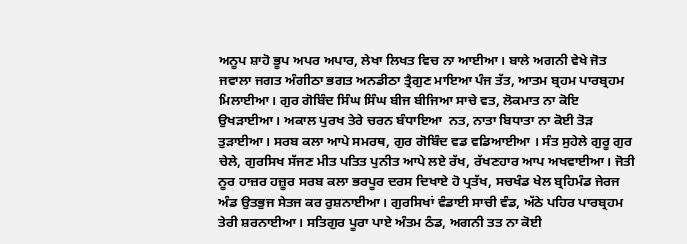ਅਨੂਪ ਸ਼ਾਹੋ ਭੂਪ ਅਪਰ ਅਪਾਰ, ਲੇਖਾ ਲਿਖਤ ਵਿਚ ਨਾ ਆਈਆ। ਬਾਲੇ ਅਗਨੀ ਵੇਖੇ ਜੋਤ ਜਵਾਲਾ ਜਗਤ ਅੰਗੀਠਾ ਭਗਤ ਅਨਡੀਠਾ ਤ੍ਰੈਗੁਣ ਮਾਇਆ ਪੰਜ ਤੱਤ, ਆਤਮ ਬ੍ਰਹਮ ਪਾਰਬ੍ਰਹਮ ਮਿਲਾਈਆ। ਗੁਰ ਗੋਬਿੰਦ ਸਿੰਘ ਸਿੰਘ ਬੀਜ ਬੀਜਿਆ ਸਾਚੇ ਵਤ, ਲੋਕਮਾਤ ਨਾ ਕੋਇ ਉਖੜਾਈਆ। ਅਕਾਲ ਪੁਰਖ ਤੇਰੇ ਚਰਨ ਬੰਧਾਇਆ  ਨਤ, ਨਾਤਾ ਬਿਧਾਤਾ ਨਾ ਕੋਈ ਤੋੜ ਤੁੜਾਈਆ। ਸਰਬ ਕਲਾ ਆਪੇ ਸਮਰਥ, ਗੁਰ ਗੋਬਿੰਦ ਵਡ ਵਡਿਆਈਆ । ਸੰਤ ਸੁਹੇਲੇ ਗੁਰੂ ਗੁਰ ਚੇਲੇ, ਗੁਰਸਿਖ ਸੱਜਣ ਮੀਤ ਪਤਿਤ ਪੁਨੀਤ ਆਪੇ ਲਏ ਰੱਖ, ਰੱਖਣਹਾਰ ਆਪ ਅਖਵਾਈਆ। ਜੋਤੀ ਨੂਰ ਹਾਜ਼ਰ ਹਜ਼ੂਰ ਸਰਬ ਕਲਾ ਭਰਪੂਰ ਦਰਸ ਦਿਖਾਏ ਹੋ ਪ੍ਰਤੱਖ, ਸਚਖੰਡ ਖੇਲ ਬ੍ਰਹਿਮੰਡ ਜੇਰਜ ਅੰਡ ਉਤਭੁਜ ਸੇਤਜ ਕਰ ਰੁਸ਼ਨਾਈਆ। ਗੁਰਸਿਖਾਂ ਵੰਡਾਈ ਸਾਚੀ ਵੰਡ, ਅੱਠੇ ਪਹਿਰ ਪਾਰਬ੍ਰਹਮ ਤੇਰੀ ਸ਼ਰਨਾਈਆ। ਸਤਿਗੁਰ ਪੂਰਾ ਪਾਏ ਅੰਤਮ ਠੰਡ, ਅਗਨੀ ਤਤ ਨਾ ਕੋਈ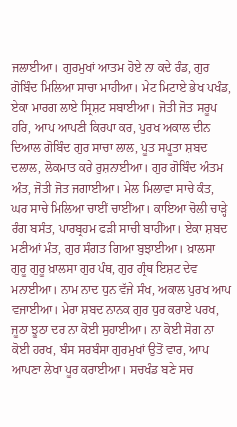ਜਲਾਈਆ। ਗੁਰਮੁਖਾਂ ਆਤਮ ਹੋਏ ਨਾ ਕਦੇ ਰੰਡ, ਗੁਰ ਗੋਬਿੰਦ ਮਿਲਿਆ ਸਾਚਾ ਮਾਹੀਆ। ਮੇਟ ਮਿਟਾਏ ਭੇਖ ਪਖੰਡ, ਏਕਾ ਮਾਰਗ ਲਾਏ ਸ੍ਰਿਸ਼ਟ ਸਬਾਈਆ। ਜੋਤੀ ਜੋਤ ਸਰੂਪ ਹਰਿ, ਆਪ ਆਪਣੀ ਕਿਰਪਾ ਕਰ, ਪੁਰਖ ਅਕਾਲ ਦੀਨ ਦਿਆਲ ਗੋਬਿੰਦ ਗੁਰ ਸਾਚਾ ਲਾਲ, ਪੂਤ ਸਪੂਤਾ ਸ਼ਬਦ ਦਲਾਲ, ਲੋਕਮਾਤ ਕਰੇ ਰੁਸ਼ਨਾਈਆ। ਗੁਰ ਗੋਬਿੰਦ ਅੰਤਮ ਅੰਤ, ਜੋਤੀ ਜੋਤ ਜਗਾਈਆ। ਮੇਲ ਮਿਲਾਵਾ ਸਾਚੇ ਕੰਤ, ਘਰ ਸਾਚੇ ਮਿਲਿਆ ਚਾਈਂ ਚਾਈਂਆ। ਕਾਇਆ ਚੋਲੀ ਚਾੜ੍ਹੇ ਰੰਗ ਬਸੰਤ, ਪਾਰਬ੍ਰਹਮ ਫੜੀ ਸਾਚੀ ਬਾਹੀਂਆ। ਏਕਾ ਸ਼ਬਦ ਮਣੀਆਂ ਮੰਤ, ਗੁਰ ਸੰਗਤ ਗਿਆ ਬੁਝਾਈਆ। ਖ਼ਾਲਸਾ ਗੁਰੂ ਗੁਰੂ ਖ਼ਾਲਸਾ ਗੁਰ ਪੰਥ, ਗੁਰ ਗ੍ਰੰਥ ਇਸ਼ਟ ਦੇਵ ਮਨਾਈਆ। ਨਾਮ ਨਾਦ ਧੁਨ ਵੱਜੇ ਸੰਖ, ਅਕਾਲ ਪੁਰਖ ਆਪ ਵਜਾਈਆ। ਮੇਰਾ ਸ਼ਬਦ ਨਾਨਕ ਗੁਰ ਧੁਰ ਕਰਾਏ ਪਰਖ, ਜੂਠਾ ਝੂਠਾ ਦਰ ਨਾ ਕੋਈ ਸੁਹਾਈਆ। ਨਾ ਕੋਈ ਸੋਗ ਨਾ ਕੋਈ ਹਰਖ, ਬੰਸ ਸਰਬੰਸਾ ਗੁਰਮੁਖਾਂ ਉਤੋਂ ਵਾਰ, ਆਪ ਆਪਣਾ ਲੇਖਾ ਪੂਰ ਕਰਾਈਆ। ਸਚਖੰਡ ਬਣੇ ਸਚ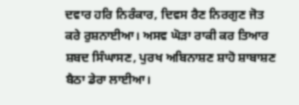ਦਵਾਰ ਹਰਿ ਨਿਰੰਕਾਰ, ਦਿਵਸ ਰੈਣ ਨਿਰਗੁਣ ਜੋਤ ਕਰੇ ਰੁਸ਼ਨਾਈਆ। ਅਸਵ ਘੋੜਾ ਰਾਕੀ ਕਰ ਤਿਆਰ ਸ਼ਬਦ ਸਿੰਘਾਸਣ, ਪੁਰਖ ਅਬਿਨਾਸ਼ਣ ਸ਼ਾਹੋ ਸ਼ਾਬਾਸ਼ਣ ਬੈਠਾ ਡੇਰਾ ਲਾਈਆ।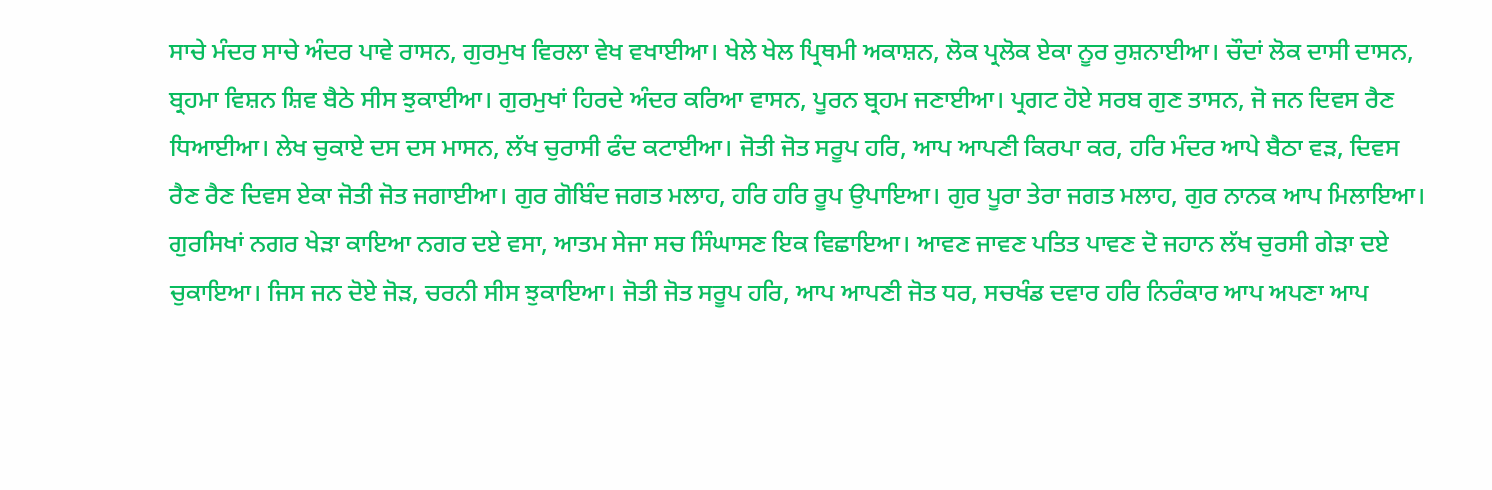ਸਾਚੇ ਮੰਦਰ ਸਾਚੇ ਅੰਦਰ ਪਾਵੇ ਰਾਸਨ, ਗੁਰਮੁਖ ਵਿਰਲਾ ਵੇਖ ਵਖਾਈਆ। ਖੇਲੇ ਖੇਲ ਪ੍ਰਿਥਮੀ ਅਕਾਸ਼ਨ, ਲੋਕ ਪ੍ਰਲੋਕ ਏਕਾ ਨੂਰ ਰੁਸ਼ਨਾਈਆ। ਚੌਦਾਂ ਲੋਕ ਦਾਸੀ ਦਾਸਨ, ਬ੍ਰਹਮਾ ਵਿਸ਼ਨ ਸ਼ਿਵ ਬੈਠੇ ਸੀਸ ਝੁਕਾਈਆ। ਗੁਰਮੁਖਾਂ ਹਿਰਦੇ ਅੰਦਰ ਕਰਿਆ ਵਾਸਨ, ਪੂਰਨ ਬ੍ਰਹਮ ਜਣਾਈਆ। ਪ੍ਰਗਟ ਹੋਏ ਸਰਬ ਗੁਣ ਤਾਸਨ, ਜੋ ਜਨ ਦਿਵਸ ਰੈਣ ਧਿਆਈਆ। ਲੇਖ ਚੁਕਾਏ ਦਸ ਦਸ ਮਾਸਨ, ਲੱਖ ਚੁਰਾਸੀ ਫੰਦ ਕਟਾਈਆ। ਜੋਤੀ ਜੋਤ ਸਰੂਪ ਹਰਿ, ਆਪ ਆਪਣੀ ਕਿਰਪਾ ਕਰ, ਹਰਿ ਮੰਦਰ ਆਪੇ ਬੈਠਾ ਵੜ, ਦਿਵਸ ਰੈਣ ਰੈਣ ਦਿਵਸ ਏਕਾ ਜੋਤੀ ਜੋਤ ਜਗਾਈਆ। ਗੁਰ ਗੋਬਿੰਦ ਜਗਤ ਮਲਾਹ, ਹਰਿ ਹਰਿ ਰੂਪ ਉਪਾਇਆ। ਗੁਰ ਪੂਰਾ ਤੇਰਾ ਜਗਤ ਮਲਾਹ, ਗੁਰ ਨਾਨਕ ਆਪ ਮਿਲਾਇਆ। ਗੁਰਸਿਖਾਂ ਨਗਰ ਖੇੜਾ ਕਾਇਆ ਨਗਰ ਦਏ ਵਸਾ, ਆਤਮ ਸੇਜਾ ਸਚ ਸਿੰਘਾਸਣ ਇਕ ਵਿਛਾਇਆ। ਆਵਣ ਜਾਵਣ ਪਤਿਤ ਪਾਵਣ ਦੋ ਜਹਾਨ ਲੱਖ ਚੁਰਸੀ ਗੇੜਾ ਦਏ ਚੁਕਾਇਆ। ਜਿਸ ਜਨ ਦੋਏ ਜੋੜ, ਚਰਨੀ ਸੀਸ ਝੁਕਾਇਆ। ਜੋਤੀ ਜੋਤ ਸਰੂਪ ਹਰਿ, ਆਪ ਆਪਣੀ ਜੋਤ ਧਰ, ਸਚਖੰਡ ਦਵਾਰ ਹਰਿ ਨਿਰੰਕਾਰ ਆਪ ਅਪਣਾ ਆਪ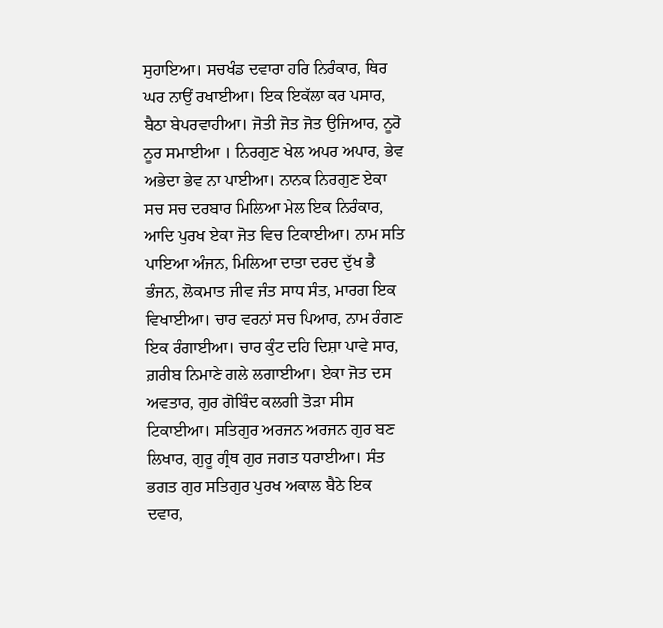ਸੁਹਾਇਆ। ਸਚਖੰਡ ਦਵਾਰਾ ਹਰਿ ਨਿਰੰਕਾਰ, ਥਿਰ ਘਰ ਨਾਉਂ ਰਖਾਈਆ। ਇਕ ਇਕੱਲਾ ਕਰ ਪਸਾਰ, ਬੈਠਾ ਬੇਪਰਵਾਹੀਆ। ਜੋਤੀ ਜੋਤ ਜੋਤ ਉਜਿਆਰ, ਨੂਰੋ ਨੂਰ ਸਮਾਈਆ । ਨਿਰਗੁਣ ਖੇਲ ਅਪਰ ਅਪਾਰ, ਭੇਵ ਅਭੇਦਾ ਭੇਵ ਨਾ ਪਾਈਆ। ਨਾਨਕ ਨਿਰਗੁਣ ਏਕਾ ਸਚ ਸਚ ਦਰਬਾਰ ਮਿਲਿਆ ਮੇਲ ਇਕ ਨਿਰੰਕਾਰ, ਆਦਿ ਪੁਰਖ ਏਕਾ ਜੋਤ ਵਿਚ ਟਿਕਾਈਆ। ਨਾਮ ਸਤਿ ਪਾਇਆ ਅੰਜਨ, ਮਿਲਿਆ ਦਾਤਾ ਦਰਦ ਦੁੱਖ ਭੈ ਭੰਜਨ, ਲੋਕਮਾਤ ਜੀਵ ਜੰਤ ਸਾਧ ਸੰਤ, ਮਾਰਗ ਇਕ ਵਿਖਾਈਆ। ਚਾਰ ਵਰਨਾਂ ਸਚ ਪਿਆਰ, ਨਾਮ ਰੰਗਣ ਇਕ ਰੰਗਾਈਆ। ਚਾਰ ਕੁੰਟ ਦਹਿ ਦਿਸ਼ਾ ਪਾਵੇ ਸਾਰ, ਗ਼ਰੀਬ ਨਿਮਾਣੇ ਗਲੇ ਲਗਾਈਆ। ਏਕਾ ਜੋਤ ਦਸ ਅਵਤਾਰ, ਗੁਰ ਗੋਬਿੰਦ ਕਲਗੀ ਤੋੜਾ ਸੀਸ ਟਿਕਾਈਆ। ਸਤਿਗੁਰ ਅਰਜਨ ਅਰਜਨ ਗੁਰ ਬਣ ਲਿਖਾਰ, ਗੁਰੂ ਗ੍ਰੰਥ ਗੁਰ ਜਗਤ ਧਰਾਈਆ। ਸੰਤ ਭਗਤ ਗੁਰ ਸਤਿਗੁਰ ਪੁਰਖ ਅਕਾਲ ਬੈਠੇ ਇਕ ਦਵਾਰ,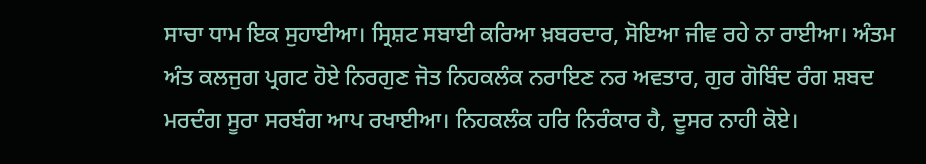ਸਾਚਾ ਧਾਮ ਇਕ ਸੁਹਾਈਆ। ਸ੍ਰਿਸ਼ਟ ਸਬਾਈ ਕਰਿਆ ਖ਼ਬਰਦਾਰ, ਸੋਇਆ ਜੀਵ ਰਹੇ ਨਾ ਰਾਈਆ। ਅੰਤਮ ਅੰਤ ਕਲਜੁਗ ਪ੍ਰਗਟ ਹੋਏ ਨਿਰਗੁਣ ਜੋਤ ਨਿਹਕਲੰਕ ਨਰਾਇਣ ਨਰ ਅਵਤਾਰ, ਗੁਰ ਗੋਬਿੰਦ ਰੰਗ ਸ਼ਬਦ ਮਰਦੰਗ ਸੂਰਾ ਸਰਬੰਗ ਆਪ ਰਖਾਈਆ। ਨਿਹਕਲੰਕ ਹਰਿ ਨਿਰੰਕਾਰ ਹੈ, ਦੂਸਰ ਨਾਹੀ ਕੋਏ।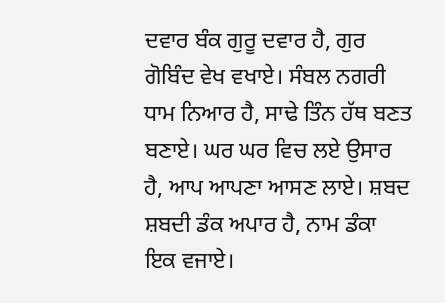ਦਵਾਰ ਬੰਕ ਗੁਰੂ ਦਵਾਰ ਹੈ, ਗੁਰ ਗੋਬਿੰਦ ਵੇਖ ਵਖਾਏ। ਸੰਬਲ ਨਗਰੀ ਧਾਮ ਨਿਆਰ ਹੈ, ਸਾਢੇ ਤਿੰਨ ਹੱਥ ਬਣਤ ਬਣਾਏ। ਘਰ ਘਰ ਵਿਚ ਲਏ ਉਸਾਰ ਹੈ, ਆਪ ਆਪਣਾ ਆਸਣ ਲਾਏ। ਸ਼ਬਦ ਸ਼ਬਦੀ ਡੰਕ ਅਪਾਰ ਹੈ, ਨਾਮ ਡੰਕਾ ਇਕ ਵਜਾਏ।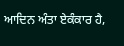ਆਦਿਨ ਅੰਤਾ ਏਕੰਕਾਰ ਹੈ,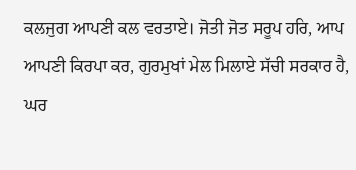ਕਲਜੁਗ ਆਪਣੀ ਕਲ ਵਰਤਾਏ। ਜੋਤੀ ਜੋਤ ਸਰੂਪ ਹਰਿ, ਆਪ ਆਪਣੀ ਕਿਰਪਾ ਕਰ, ਗੁਰਮੁਖਾਂ ਮੇਲ ਮਿਲਾਏ ਸੱਚੀ ਸਰਕਾਰ ਹੈ, ਘਰ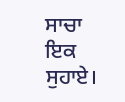ਸਾਚਾ ਇਕ ਸੁਹਾਏ।